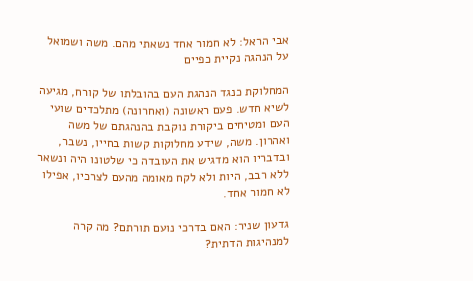אבי הראל: לא חמור אחד נשאתי מהם. משה ושמואל על הנהגה נקיית כפיים

המחלוקת כנגד הנהגת העם בהובלתו של קורח, מגיעה לשיא חדש. פעם ראשונה (ואחרונה) מתלכדים שועי העם ומטיחים ביקורת נוקבת בהנהגתם של משה ואהרון. משה, שידע מחלוקות קשות בחייו, נשבר, ובדבריו הוא מדגיש את העובדה כי שלטונו היה ונשאר ללא רבב, היות ולא לקח מאומה מהעם לצרכיו, אפילו לא חמור אחד.

גדעון שניר: האם בדרכי נועם תורתם? מה קרה למנהיגות הדתית?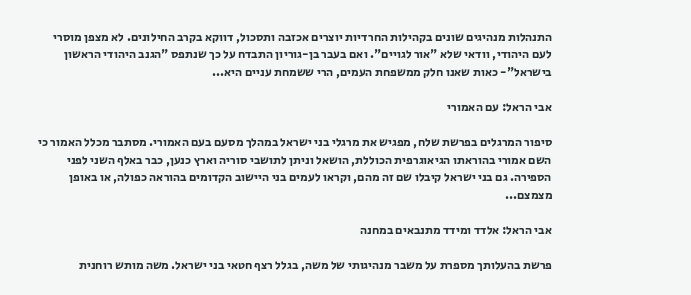התנהלות מנהיגים שונים בקהילות החרדיות יוצרים אכזבה ותסכול, דווקא בקרב החילונים. לא מצפן מוסרי לעם היהודי, וודאי שלא "אור לגויים". ואם בעבר בן-גוריון התבדח על כך שנתפס "הגנב היהודי הראשון בישראל"- כאות שאנו חלק ממשפחת העמים, הרי ששמחת עניים היא...

אבי הראל: עם האמורי

סיפור המרגלים בפרשת שלח, מפגיש את מרגלי בני ישראל במהלך מסעם בעם האמורי. מסתבר מכלל האמור כי השם אמורי בהוראתו הגיאוגרפית הכוללת, הושאל וניתן לתושבי סוריה וארץ כנען, כבר באלף השני לפני הספירה. גם בני ישראל קיבלו שם זה מהם, וקראו לעמים בני היישוב הקדומים בהוראה כפולה, או באופן מצמצם...

אבי הראל: אלדד ומידד מתנבאים במחנה

פרשת בהעלותך מספרת על משבר מנהיגותי של משה, בגלל רצף חטאי בני ישראל. משה מותש רוחנית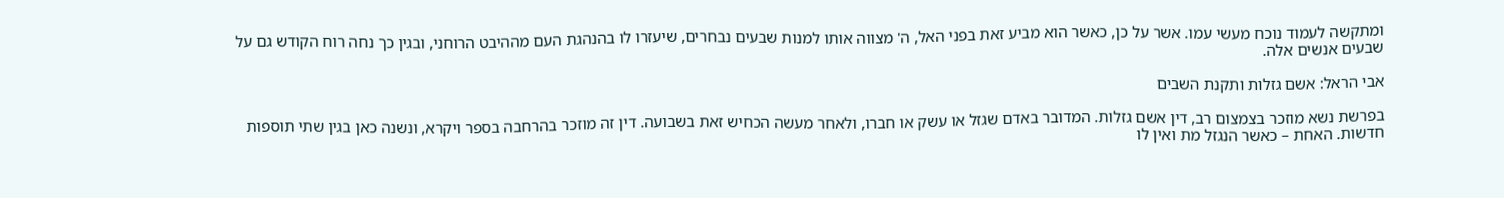ומתקשה לעמוד נוכח מעשי עמו. אשר על כן, כאשר הוא מביע זאת בפני האל, ה' מצווה אותו למנות שבעים נבחרים, שיעזרו לו בהנהגת העם מההיבט הרוחני, ובגין כך נחה רוח הקודש גם על שבעים אנשים אלה.

אבי הראל: אשם גזלות ותקנת השבים

בפרשת נשא מוזכר בצמצום רב, דין אשם גזלות. המדובר באדם שגזל או עשק או חברו, ולאחר מעשה הכחיש זאת בשבועה. דין זה מוזכר בהרחבה בספר ויקרא, ונשנה כאן בגין שתי תוספות חדשות. האחת – כאשר הנגזל מת ואין לו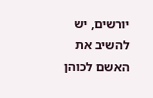יורשים, יש להשיב את האשם לכוהן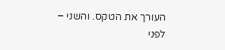העורך את הטקס. והשני – לפני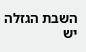השבת הגזלה יש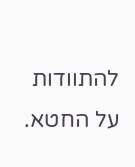להתוודות על החטא.